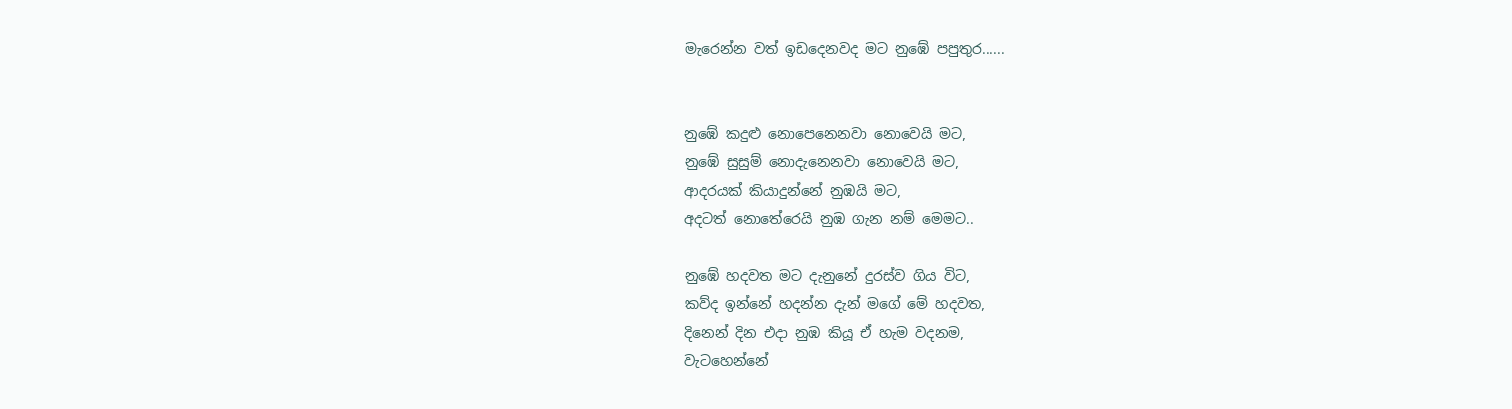මැරෙන්න වත් ඉඩදෙනවද මට නුඹේ පපුතුර......


නුඹේ කදුළු නොපෙනෙනවා නොවෙයි මට,
නුඹේ සුසුම් නොදැනෙනවා නොවෙයි මට,
ආදරයක් කියාදුන්නේ නුඹයි මට,
අදටත් නොතේරෙයි නුඹ ගැන නම් මෙමට..

නුඹේ හදවත මට දැනුනේ දුරස්ව ගිය විට,
කව්ද ඉන්නේ හදන්න දැන් මගේ මේ හදවත,
දිනෙන් දින එදා නුඹ කියූ ඒ හැම වදනම,
වැටහෙන්නේ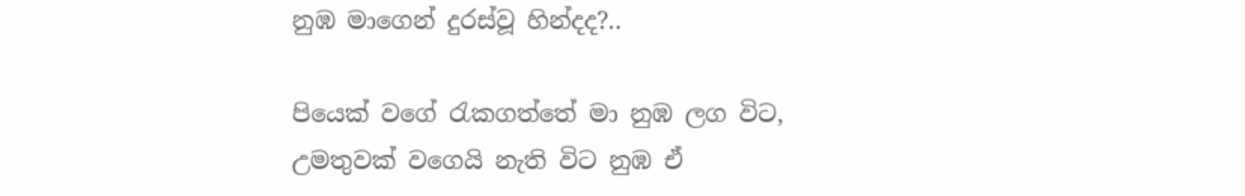නුඹ මාගෙන් දුරස්වූ හින්දද?..

පියෙක් වගේ රැකගත්තේ මා නුඹ ලග විට,
උමතුවක් වගෙයි නැති විට නුඹ ඒ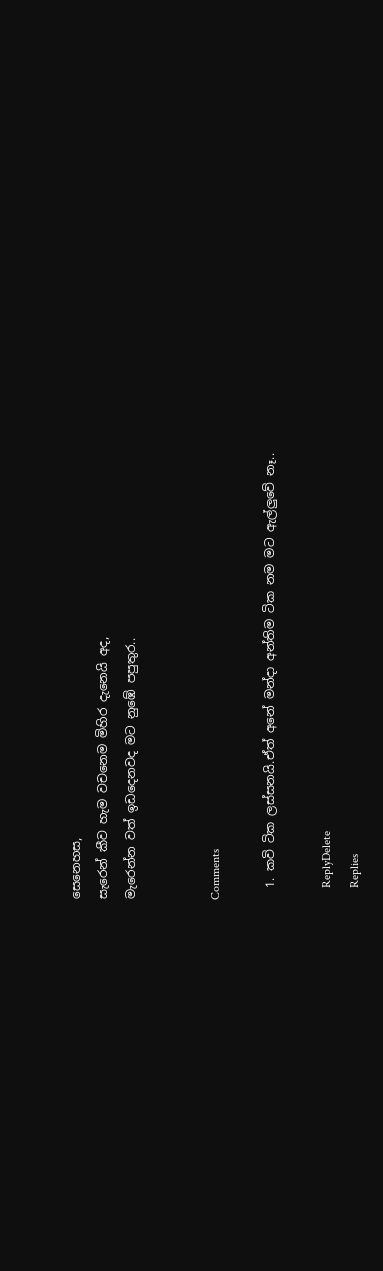සෙනෙහස,
සැරෙන් කීව හැම වචනෙම මිහිර දැනෙයි අද,
මැරෙන්න වත් ඉඩදෙනවද මට නුඹේ පපුතුර..


Comments

  1. කවි ටික ලස්සනයි.ඒත් අනේ මන්දා අන්තිම ටික නම මට ඇල්ලුවේ නෑ..

    ReplyDelete
    Replies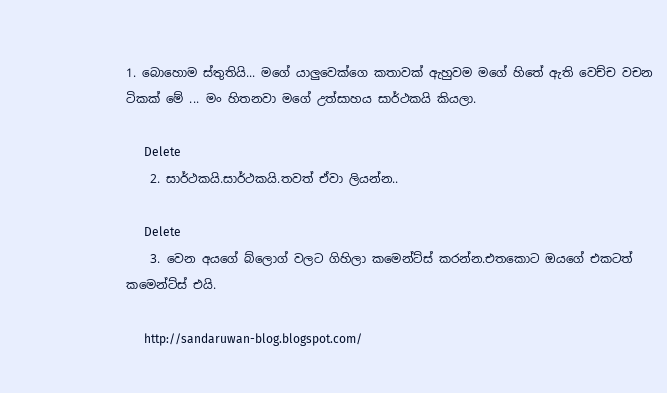1. බොහොම ස්තුතියි... මගේ යාලුවෙක්ගෙ කතාවක් ඇහුවම මගේ හිතේ ඇති වෙච්ච වචන ටිකක් මේ ... මං හිතනවා මගේ උත්සාහය සාර්ථකයි කියලා.

      Delete
    2. සාර්ථකයි.සාර්ථකයි.තවත් ඒවා ලියන්න..

      Delete
    3. වෙන අයගේ බ්ලොග් වලට ගිහිලා කමෙන්ට්ස් කරන්න.එතකොට ඔයගේ එකටත් කමෙන්ට්ස් එයි.

      http://sandaruwan-blog.blogspot.com/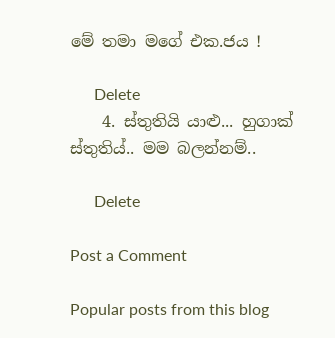මේ තමා මගේ එක.ජය !

      Delete
    4. ස්තුතියි යාළු... හුගාක් ස්තුතිය්.. මම බලන්නම්..

      Delete

Post a Comment

Popular posts from this blog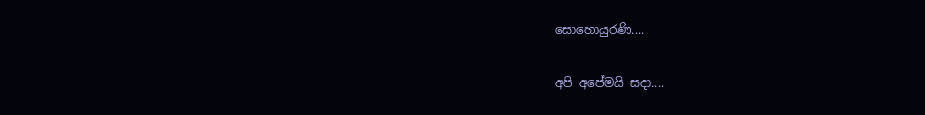සොහොයුරණි....

අපි අපේමයි සදා....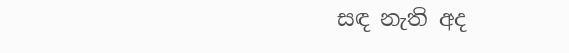සඳ නැති අද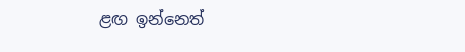ළඟ ඉන්නෙත්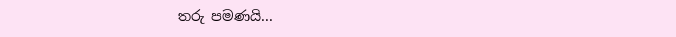තරු පමණයි...